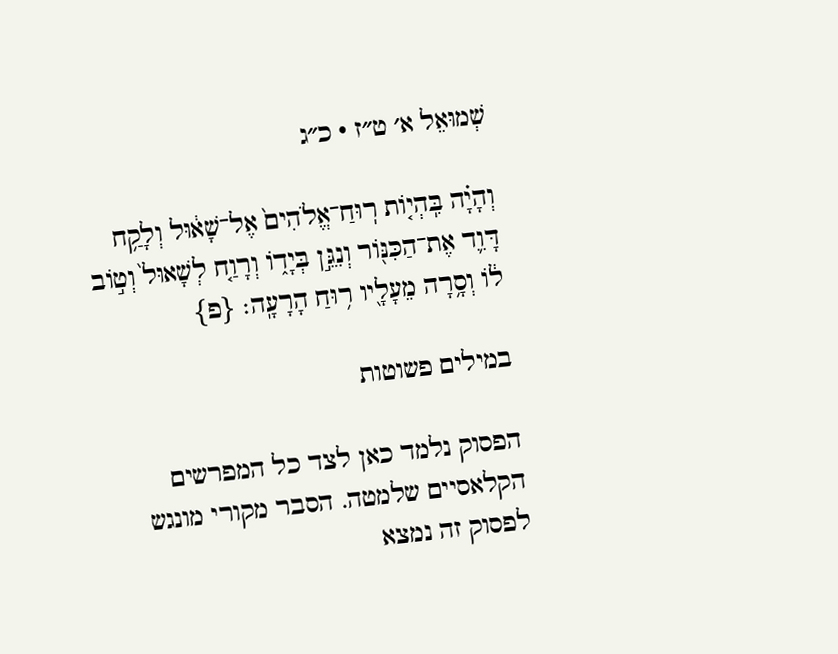שְׁמוּאֵל א׳ ט״ז · כ״ג

וְהָיָ֗ה בִּֽהְי֤וֹת רֽוּחַ־אֱלֹהִים֙ אֶל־שָׁא֔וּל וְלָקַ֥ח דָּוִ֛ד אֶת־הַכִּנּ֖וֹר וְנִגֵּ֣ן בְּיָד֑וֹ וְרָוַ֤ח לְשָׁאוּל֙ וְט֣וֹב ל֔וֹ וְסָ֥רָה מֵעָלָ֖יו ר֥וּחַ הָרָעָֽה׃ {פ}

במילים פשוטות

הפסוק נלמד כאן לצד כל המפרשים הקלאסיים שלמטה. הסבר מקורי מונגש לפסוק זה נמצא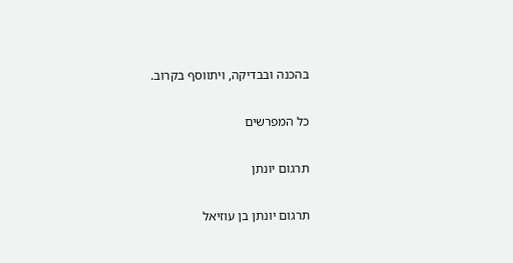בהכנה ובבדיקה, ויתווסף בקרוב.

כל המפרשים

תרגום יונתן

תרגום יונתן בן עוזיאל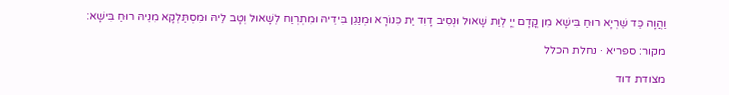וַהֲוָה כַּד שַׁרְיָא רוּחַ בִּישָׁא מִן קֳדָם יְיָ לְוַת שָׁאוּל וּנְסִיב דָוִד יַת כִּנוֹרָא וּמְנַגֵן בִּידֵיהּ וּמִתְרְוַח לְשָׁאוּל וְטָב לֵיהּ וּמִסְתַּלְקָא מִנֵיהּ רוּחַ בִּישָׁא:

מקור: ספריא · נחלת הכלל

מצודת דוד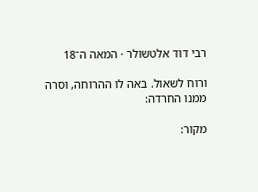רבי דוד אלטשולר · המאה ה־18

ורוח לשאול. באה לו ההרוחה, וסרה ממנו החרדה:

מקור: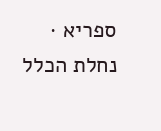ספריא · נחלת הכלל